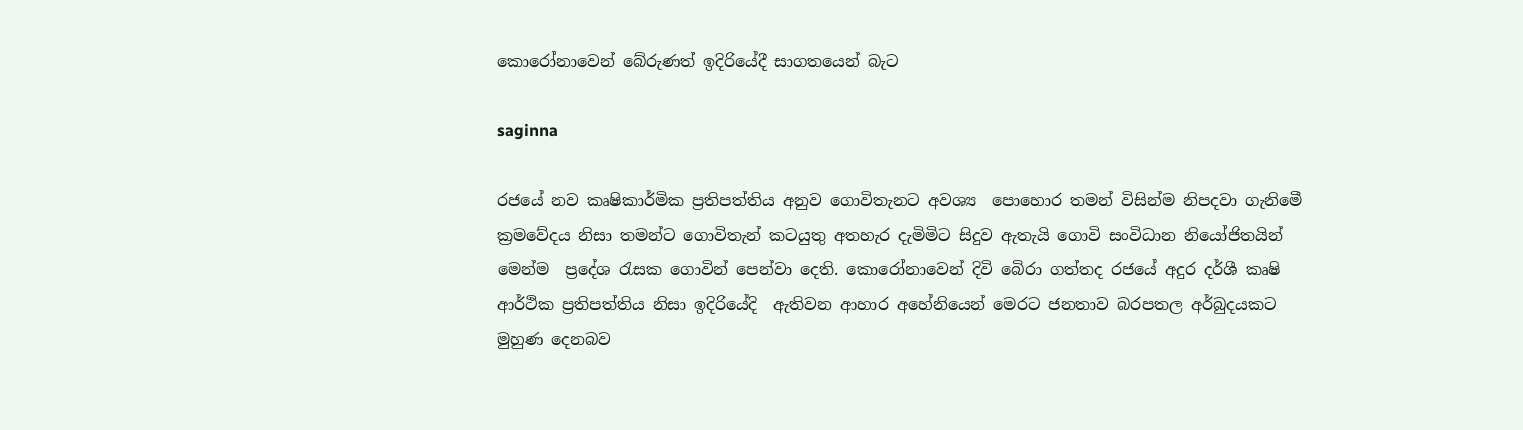කොරෝනාවෙන් බේරුණත් ඉදිරියේදී සාගතයෙන් බැට

saginna

රජයේ නව කෘෂිකාර්මික ප්‍රතිපත්තිය අනුව ගොවිතැනට අවශ්‍ය  පොහොර තමන් විසින්ම නිපදවා ගැනිමෙී ක්‍රමවේදය නිසා තමන්ට ගොවිතැන් කටයුතු අතහැර දැමිමිට සිදුව ඇතැයි ගොවි සංවිධාන නියෝජිතයින් මෙන්ම  ප්‍රදේශ රැසක ගොවින් පෙන්වා දෙති. කොරෝනාවෙන් දිවි බෙිරා ගත්තද රජයේ අදුර දර්ශී කෘෂි ආර්ථික ප්‍රතිපත්තිය නිසා ඉදිරියේදි  ඇතිවන ආහාර අහේනියෙන් මෙරට ජනතාව බරපතල අර්බුදයකට මුහුණ දෙනබව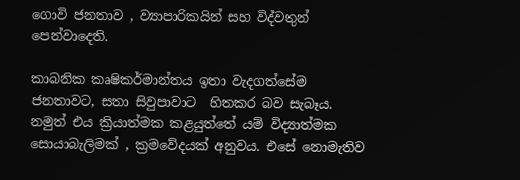ගොවි ජනතාව , ව්‍යාපාරිකයින් සහ විද්වතුන් පෙන්වාදෙති.

කාබනික කෘෂිකර්මාන්තය ඉතා වැදගත්සේම ජනතාවට, සතා සිවුපාවාට  හිතකර බව සැබෑය. නමුත් එය ක්‍රියාත්මක කළයුත්තේ යම් විද්‍යාත්මක සොයාබැලිමක් , ක්‍රමවේදයක් අනුවය. එසේ නොමැතිව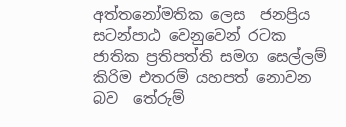අත්ත‍නෝමතික ලෙස  ජනප්‍රිය සටන්පාඨ වෙනුවෙන් ර‍ටක ජාතික ප්‍රතිපත්ති සමග සෙල්ලම් කිරිම එතරම් යහපත් නොවන බව  තේරුම්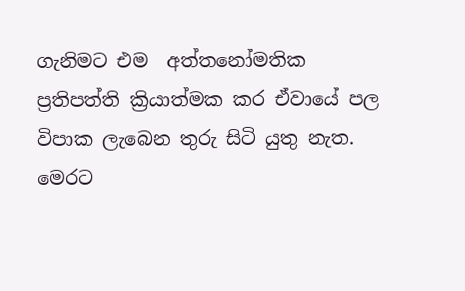ගැනිමට එම  අත්ත‍නෝමතික ප්‍රතිපත්ති ක්‍රියාත්මක කර ඒවායේ පල විපාක ලැබෙන තුරු සිටි යුතු නැත. මෙරට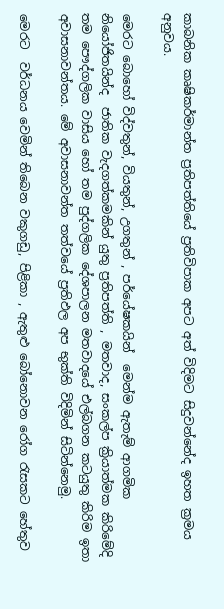කාබනික කෘෂිකර්මාන්ත ප්‍රතිපත්තියේ ප්‍රතිවිපාක අපට අත් විදිමට සිදුවන්නේද ඉහත ක්‍රමය අනුවය.

මෙරට බොහෝ විද්වතුන්, වියතුන්, උගතුන් , පර්යේෂකයින්  මෙන්ම ඇතැම් ආගමික  නියෝජිතයින්ද  ජාතික වැදගත්කමකින් යුතු ප්‍රතිපත්ති , මතවාද, සංකල්ප ක්‍රියාත්මක කිරිමේදි තම පෞද්ගලික වාසිය හෝ තම පුද්ගලික දේශපාලන මතවාදයේ එල්බගන කටයුතු කිරිම ඉතා අවාසනාවන්තය. මේ අවාසනාවන්ත තත්වයේ ප්‍රතිඵල අප භුක්ති විදිමින් සිටින්නෙමු.

මෙරට  වර්ධනය වෙමින් තිබෙන වකුගඩු, පිළිකා , ඇතුළු බෝනොවන රෝග රැසකට හේතුව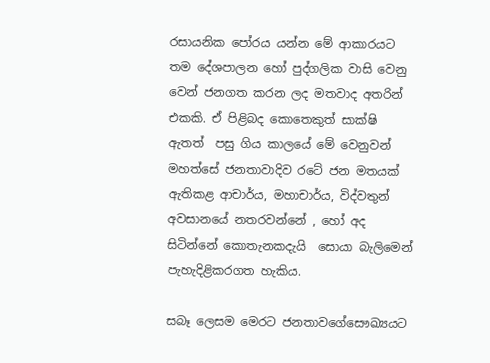රසායනික පෝරය යන්න මේ ආකාරයට තම දේශපාලන හෝ පුද්ගලික වාසි වෙනු වෙන් ජනගත කරන ලද මතවාද අතරින් එකකි. ඒ පිළිබද කොතෙකුත් සාක්ෂි ඇතත්  පසු ගිය කාලයේ මේ වෙනුවන් මහත්සේ ජනතාවාදිව රටේ ජන මතයක් ඇතිකළ ආචාර්ය, මහාචාර්ය, විද්වතුන් අවසානයේ නතරවන්නේ , හෝ අද සිටින්නේ කොතැනකදැයි  සොයා බැලිමෙන් පැහැදිළිකරගත හැකිය.

සබෑ ලෙසම මෙරට ජනතාවගේසෞඛ්‍යයට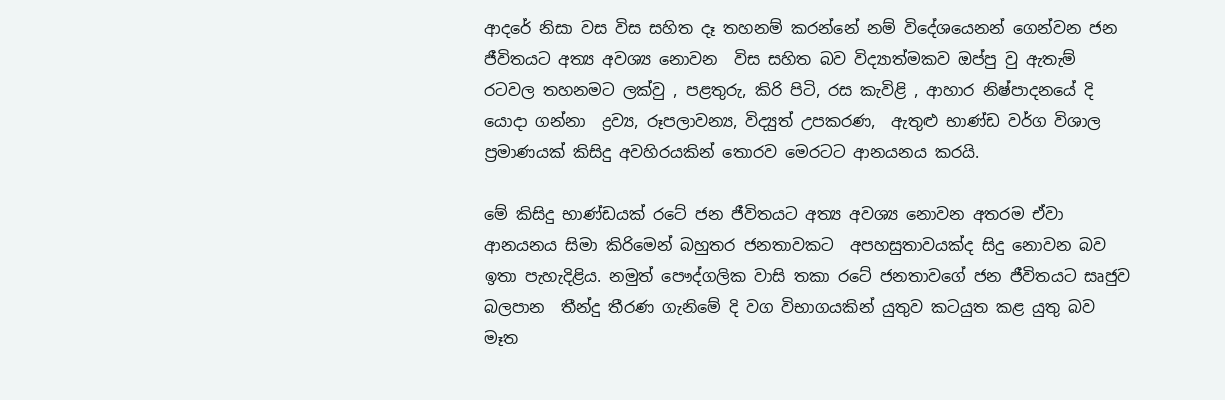ආදරේ නිසා වස විස සහිත දෑ තහනම් කරන්නේ නම් විදේශයෙනන් ගෙන්වන ජන ජීවිතයට අත්‍ය අවශ්‍ය නොවන  විස සහිත බව විද්‍යාත්මකව ඔප්පු වු ඇතැම් රටවල තහනමට ලක්වු , පළතුරු, කිරි පිටි, රස කැවිළි , ආහාර නිෂ්පාදනයේ දි යොදා ගන්නා  ද්‍රව්‍ය, රූපලාවන්‍ය, විද්‍යුත් උපකරණ,  ඇතුළු භාණ්ඩ වර්ග විශාල ප්‍රමාණයක් කිසිදු අවහිරයකින් තොරව මෙරටට ආනයනය කරයි.

මේ කිසිදු භාණ්ඩයක් රටේ ජන ජීවිතයට අත්‍ය අවශ්‍ය නොවන අතරම ඒවා  ආනයනය සිමා කිරිමෙන් බහුතර ජනතාවකට  අපහසුතාවයක්ද සිදු නොවන බව ඉතා පැහැදිළිය. නමුත් පෞද්ගලික වාසි තකා රටේ ජනතාවගේ ජන ජීවිතයට සෘජුව බලපාන  තීන්දු තීරණ ගැනිමේ දි වග විභාගයකින් යුතුව කටයුත කළ යුතු බව මෑත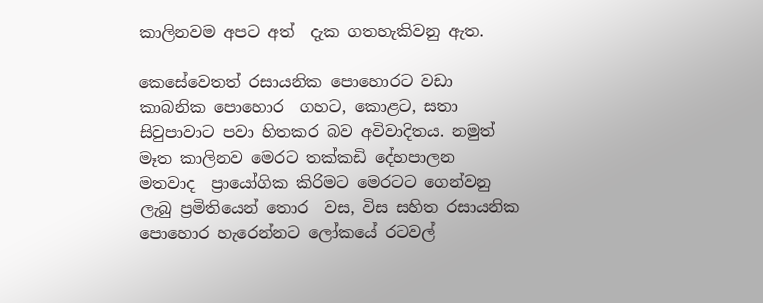කාලිනවම අපට අත්  දැක ගතහැකිවනු ඇත.

කෙසේවෙතත් රසායනික පොහොරට වඩා කාබනික පොහොර  ගහට, කොළට, සතා සිවුපාවාට පවා හිතකර බව අවිවාදිතය. නමුත් මෑත කාලිනව මෙරට තක්කඩි දේහපාලන  මතවාද  ප්‍රායෝගික කිරිමට මෙරටට ගෙන්වනු ලැබු ප්‍රමිතියෙන් තොර  වස, විස සහිත රසායනික පොහොර හැරෙන්නට ලෝකයේ රටවල්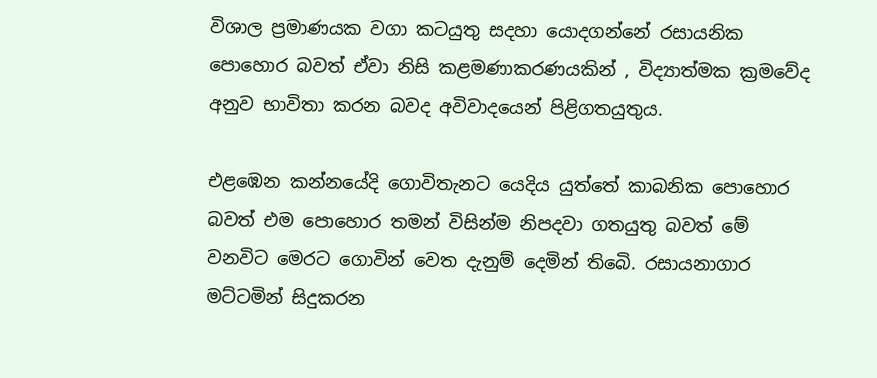විශාල ප්‍රමාණයක වගා කටයුතු සදහා යොදගන්නේ රසායනික පොහොර බවත් ඒවා නිසි කළමණාකරණයකින් , විද්‍යාත්මක ක්‍රමවේද අනුව භාවිතා කරන බවද අවිවාදයෙන් පිළිගතයුතුය.

එළඹෙන කන්නයේදි ගොවිතැනට යෙදිය යුත්තේ කාබනික පොහොර බවත් එම පොහොර තමන් විසින්ම නිපදවා ගතයුතු බවත් මේ වනවිට මෙරට ගොවින් වෙත දැනුම් දෙමින් තිබෙි. රසායනාගාර මට්ටමින් සිදුකරන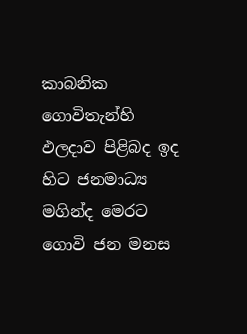කාබනික ගොවිතැන්හි ඵලදාව පිළිබද ඉද හිට ජනමාධ්‍ය මගින්ද මෙරට ගොවි ජන මනස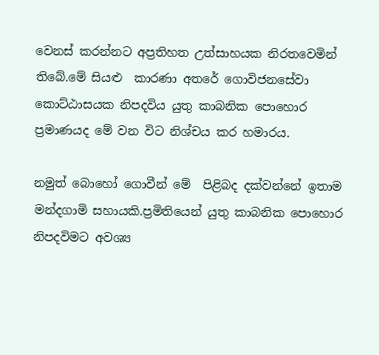වෙනස් කරන්නට අප්‍රතිහත උත්සාහයක නිරතවෙමින් තිබේ.මේ සියළු  කාරණා අතරේ ගොවිජනසේවා  කොට්ඨාසයක නිපදවිය යුතු කාබනික පොහොර  ප්‍රමාණයද මේ වන විට නිශ්චය කර හමාරය.

නමුත් බොහෝ ගොවීන් මේ  පිළිබද දක්වන්නේ ඉතාම මන්දගාමි සහායකි.ප්‍රමිතියෙන් යුතු කාබනික පොහොර නිපදවිමට අවශ්‍ය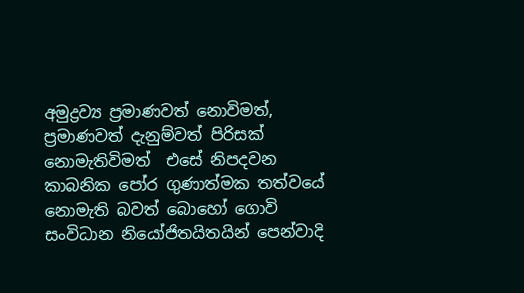අමුද්‍රව්‍ය ප්‍රමාණවත් නොවිමත්, ප්‍රමාණවත් දැනුම්වත් පිරිසක් නොමැතිවිමත්  එසේ නිපදවන කාබනික පෝර ගුණාත්මක තත්වයේ නොමැති බවත් බොහෝ ගොවි සංවිධාන නියෝජිතයිතයින් පෙන්වාදි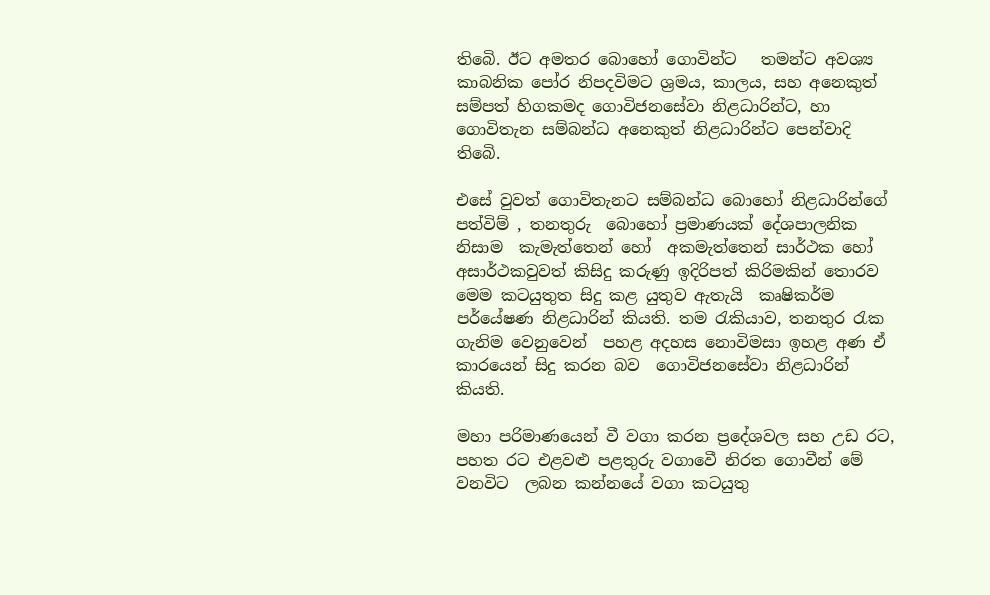තිබෙි. ඊට අමතර බොහෝ ගොවින්ට   තමන්ට අවශ්‍ය කාබනික පෝර නිපදවිමට ශ්‍රමය, කාලය, සහ අනෙකුත් සම්පත් හිගකමද ගොවිජනසේවා නිළධාරින්ට, හා ගොවිතැන සම්බන්ධ අනෙකුත් නිළධාරින්ට පෙන්වාදි තිබෙි.

එසේ වුවත් ගොවිතැනට සම්බන්ධ බොහෝ නිළධාරින්ගේ පත්විම් , තනතුරු  බොහෝ ප්‍රමාණයක් දේශපාලනික නිසාම  කැමැත්තෙන් හෝ  අකමැත්තෙන් සාර්ථක හෝ අසාර්ථකවුවත් කිසිදු කරුණු ඉදිරිපත් කිරිමකින් තොරව මෙම කටයුතුත සිදු කළ යුතුව ඇතැයි  කෘෂිකර්ම පර්යේෂණ නිළධාරින් කියති. තම රැකියාව, තනතුර රැක ගැනිම වෙනුවෙන්  පහළ අදහස නෙ‍ාවිමසා ඉහළ අණ ඒ කාරයෙන් සිදු කරන බව  ගොවිජනසේවා නිළධාරින් කියති.

මහා පරිමාණයෙන් වී වගා කරන ප්‍රදේශවල සහ උඩ රට, පහත රට එළවළු පළතුරු වගාවෙී නිරත ගොවීන් මේ වනවිට  ලබන කන්නයේ වගා කටයුතු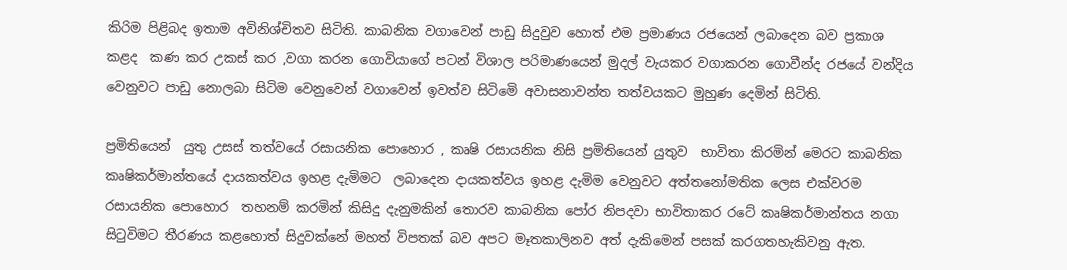කිරිම පිළිබද ඉතාම අවිනිශ්චිතව සිටිති. කාබනික වගාවෙන් පාඩු සිදුවුව හොත් එම ප්‍රමාණය රජයෙන් ලබාදෙන බව ප්‍රකාශ කළද  කණ කර උකස් කර ,වගා කරන ගොවියාගේ පටන් විශාල පරිමාණයෙන් මුදල් වැයකර වගාකරන ගොවීන්ද රජයේ වන්දිය වෙනුවට පාඩු නොලබා සිටිම වෙනුවෙන් වගාවෙන් ඉවත්ව සිටිමෙි අවාසනාවන්ත තත්වයකට මුහුණ දෙමින් සිටිති.

ප්‍රමිතියෙන්  යුතු උසස් තත්වයේ රසායනික පොහොර , කෘෂි රසායනික නිසි ප්‍රමිතියෙන් යුතුව  භාවිතා කිරමින් මෙරට කාබනික කෘෂිකර්මාන්තයේ දායකත්වය ඉහළ දැමිමට  ලබාදෙන දායකත්වය ඉහළ දැමිම වෙනුවට අත්තනෝමතික ලෙස එක්වරම රසායනික පොහොර  තහනම් කරමින් කිසිදු දැනුමකින් තොරව කාබනික පෝර නිපදවා භාවිතාකර රටේ කෘෂිකර්මාන්තය නගා සිටුවිමට තීරණය කළහොත් සිදුවක්නේ මහත් විපතක් බව අපට මෑතකාලිනව අත් දැකිමෙන් පසක් කරගතහැකිවනු ඇත.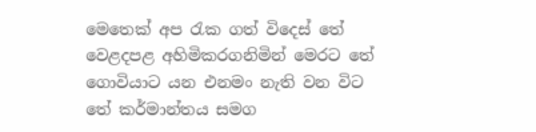මෙතෙක් අප රැක ගත් විදෙස් තේ වෙළදපළ අහිමිකරගනිමින් මෙරට තේ ගොවියාට යන එනමං නැති වන විට තේ කර්මාන්තය සමග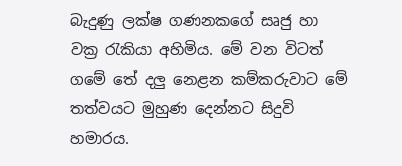බැදුණු ලක්ෂ ගණනකගේ සෘජු හා වක්‍ර රැකියා අහිමිය. මේ වන විටත් ගමේ තේ දලු නෙළන කම්කරුවාට මේ තත්වයට මුහුණ දෙන්නට සිදුවි හමාරය‍.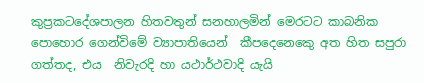කුප්‍රකටදේශපාලන හිතවතුන් සනහාලමින් මෙරටට කාබනික පොහොර ගෙන්විමේ ව්‍යාපාතියෙන්  කීපදෙනෙකෙු අත හිත සපුරා ගත්තද, එය  නිවැරදි හා යථාර්ථවාදි යැයි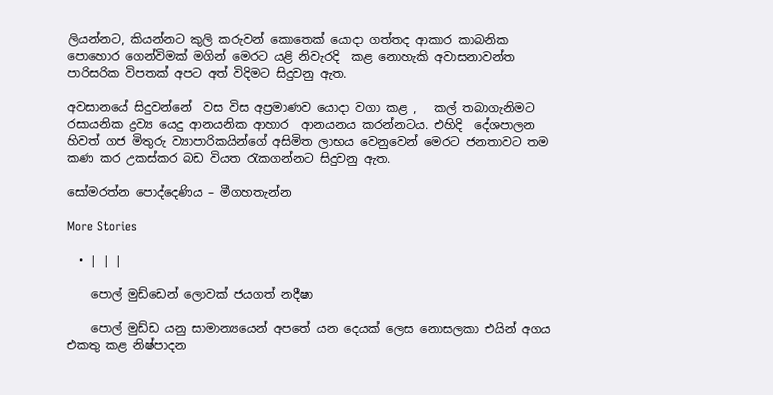ලියන්නට, කියන්නට කුලි කරුවන් කොතෙක් යොදා ගත්තද ආකාර කාබනික පොහොර ගෙන්විමක් මගින් මෙරට යළි නිවැරදි  කළ නොහැකි අවාසනාවන්ත පාරිසරික විපතක් අපට අත් විදිමට සිදුවනු ඇත.

අවසානයේ සිදුවන්නේ  වස විස අප්‍රමාණව යොදා වගා කළ ,   කල් තබාගැනිමට රසායනික ද්‍රව්‍ය යෙදු ආනයනික ආහාර  ආනයනය කරන්නටය. එහිදි  දේශපාලන හිවත් ගජ මිතුරු ව්‍යාපාරිකයින්ගේ අසිමිත ලාභය වෙනුවෙන් මෙරට ජනතාවට තම කණ කර උකස්කර බඩ වියත රැකගන්නට සිදුවනු ඇත.

සෝමරත්න පොද්දෙණිය – මීගහතැන්න

More Stories

  • | | |

    පොල් මුඩ්ඩෙන් ලොවක් ජයගත් නදීෂා

    පොල් මුඩ්ඩ යනු සාමාන්‍යයෙන් අපතේ යන දෙයක් ලෙස නොසලකා එයින් අගය එකතු කළ නිෂ්පාදන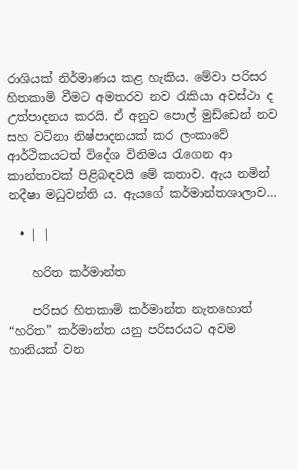රාශියක් නිර්මාණය කළ හැකිය. මේවා පරිසර හිතකාමි වීමට අමතරව නව රැකියා අවස්ථා ද උත්පාදනය කරයි. ඒ අනුව පොල් මුඩ්ඩෙන් නව සහ වටිනා නිෂ්පාදනයක් කර ලංකාවේ ආර්ථිකයටත් විදේශ විනිමය රැගෙන ආ කාන්තාවක් පිළිබඳවයි මේ කතාව. ඇය නමින් නදීෂා මධුවන්ති ය. ඇයගේ කර්මාන්තශාලාව…

  • | |

    හරිත කර්මාන්ත

    පරිසර හිතකාමි කර්මාන්ත නැතහොත් “හරිත” කර්මාන්ත යනු පරිසරයට අවම හානියක් වන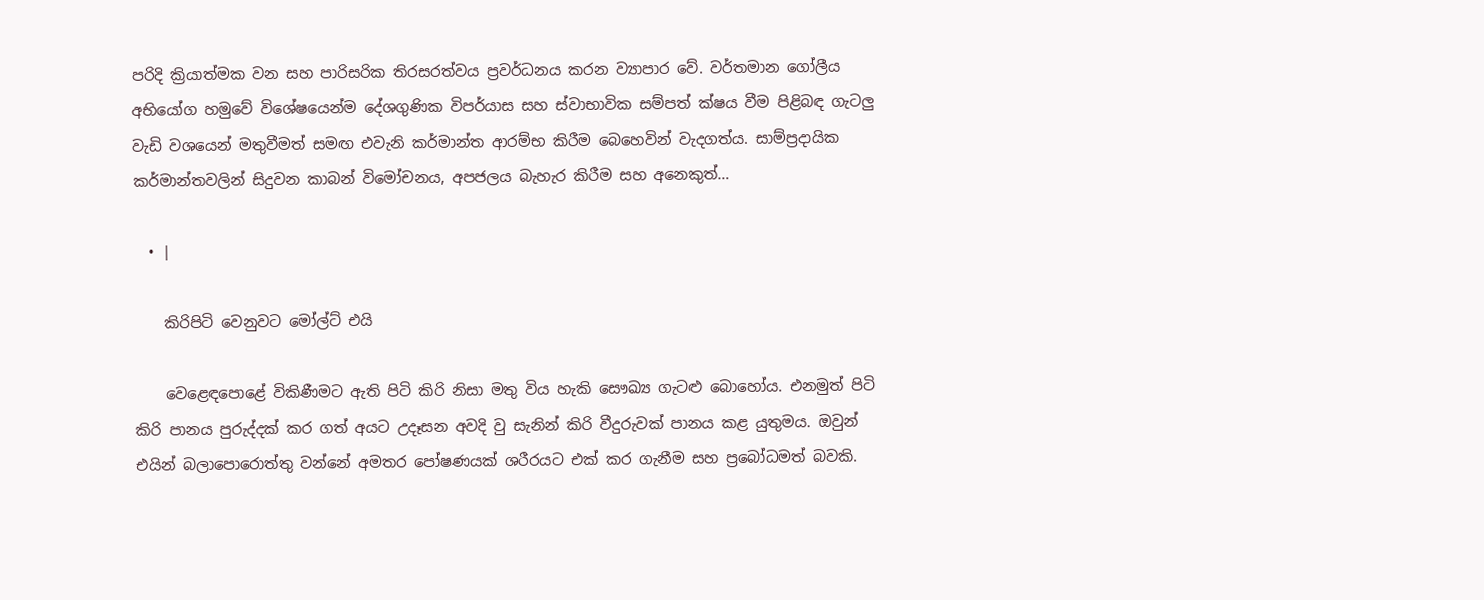පරිදි ක්‍රියාත්මක වන සහ පාරිසරික තිරසරත්වය ප්‍රවර්ධනය කරන ව්‍යාපාර වේ. වර්තමාන ගෝලීය අභියෝග හමුවේ විශේෂයෙන්ම දේශගුණික විපර්යාස සහ ස්වාභාවික සම්පත් ක්ෂය වීම පිළිබඳ ගැටලු වැඩි වශයෙන් මතුවීමත් සමඟ එවැනි කර්මාන්ත ආරම්භ කිරීම බෙහෙවින් වැදගත්ය. සාම්ප්‍රදායික කර්මාන්තවලින් සිදුවන කාබන් විමෝචනය, අපජලය බැහැර කිරීම සහ අනෙකුත්…

  • |

    කිරිපිටි වෙනුවට මෝල්ට් එයි

    වෙළෙඳපොළේ විකිණීමට ඇති පිටි කිරි නිසා මතු විය හැකි සෞඛ්‍ය ගැටළු බොහෝය. එනමුත් පිටි කිරි පානය පුරුද්දක් කර ගත් අයට උදෑසන අවදි වු සැනින් කිරි වීදුරුවක් පානය කළ යුතුමය. ඔවුන් එයින් බලාපොරොත්තු වන්නේ අමතර පෝෂණයක් ශරීරයට එක් කර ගැනීම සහ ප්‍රබෝධමත් බවකි.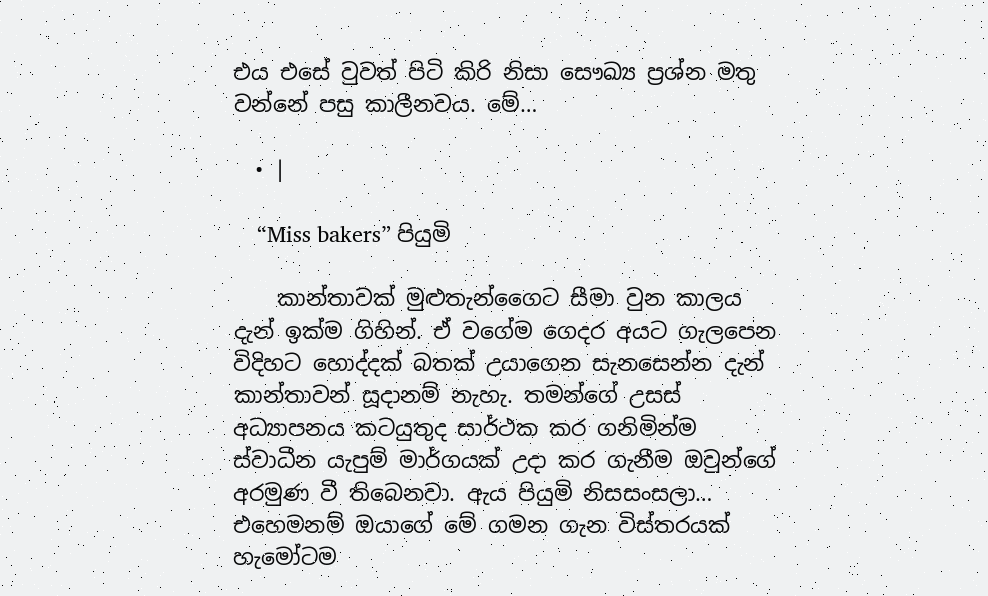එය එසේ වුවත් පිටි කිරි නිසා සෞඛ්‍ය ප්‍රශ්න මතු වන්නේ පසු කාලීනවය. මේ…

  • |

    “Miss bakers” පියුමි

    කාන්තාවක් මුළුතැන්ගෛට සීමා වුන කාලය දැන් ඉක්ම ගිහින්. ඒ වගේම ගෙදර අයට ගැලපෙන විදිහට හොද්දක් බතක් උයාගෙන සැනසෙන්න දැන් කාන්තාවන් සූදානම් නැහැ. තමන්ගේ උසස් අධ්‍යාපනය කටයුතුද සාර්ථක කර ගනිමින්ම ස්වාධීන යැපුම් මාර්ගයක් උදා කර ගැනීම ඔවුන්ගේ අරමුණ වී තිබෙනවා. ඇය පියුමි නිසසංසලා… එහෙමනම් ඔයාගේ මේ ගමන ගැන විස්තරයක් හැමෝටම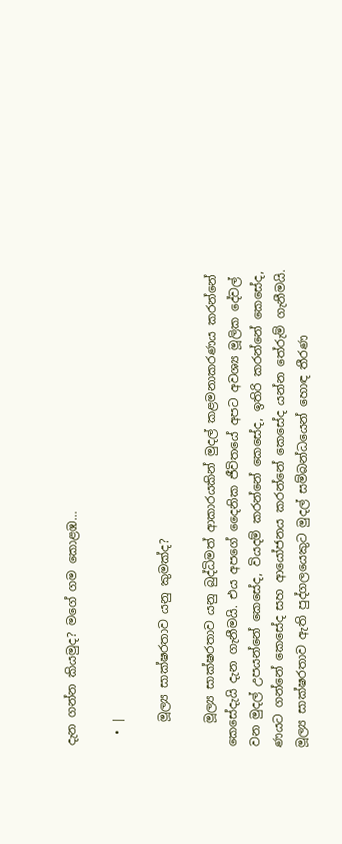දැන ගන්න කියමුද? මගේ ගම කොළඹ…

  • |

    මූල්‍ය සාක්ෂරතාව යනු කුමක්ද?

    මූල්‍ය සාක්ෂරතාව යනු බුද්ධිමත් ආකාරයකින් මුදල් කළමනාකරණය කරන්නේ කෙසේදැයි දැන ගැනීමයි. එය අපගේ දෛනික ජීවිතයේ අපට අවශ්‍ය මූලික දේවල් වන මුදල් උපයන්නේ කෙසේද, වියදම් කරන්නේ කෙසේද, ඉතිරි කරන්නේ කෙසේද, ණයට ගන්නේ කෙසේද සහ ආයෝජනය කරන්නේ කෙසේද යන්න තේරුම් ගැනීමයි. මූල්‍ය සාක්ෂරතාව ඇති පුද්ගලයෙකුට මුදල් සම්බන්ධයෙන් හොඳ තීරණ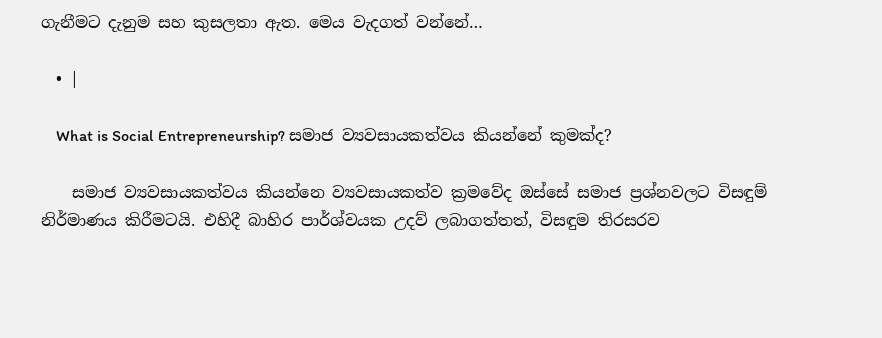ගැනීමට දැනුම සහ කුසලතා ඇත. මෙය වැදගත් වන්නේ…

  • |

    What is Social Entrepreneurship? සමාජ ව්‍යවසායකත්වය කියන්නේ කුමක්ද?

    සමාජ ව්‍යවසායකත්වය කියන්නෙ ව්‍යවසායකත්ව ක්‍රමවේද ඔස්සේ සමාජ ප්‍රශ්නවලට විසඳුම් නිර්මාණය කිරීමටයි. එහිදී බාහිර පාර්ශ්වයක උදව් ලබාගත්තත්, විසඳුම තිරසරව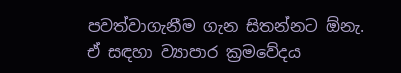පවත්වාගැනීම ගැන සිතන්නට ඕනැ. ඒ සඳහා ව්‍යාපාර ක්‍රමවේදය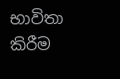භාවිතා කිරීම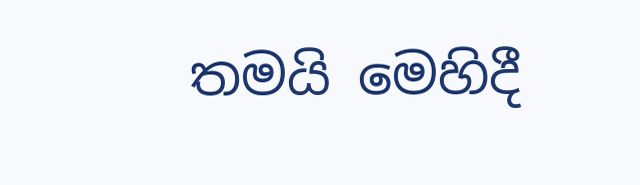තමයි මෙහිදී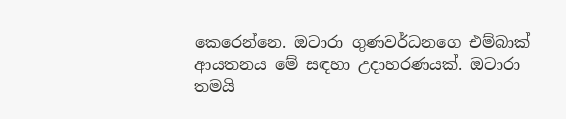කෙරෙන්නෙ. ඔටාරා ගුණවර්ධනගෙ එම්බාක් ආයතනය මේ සඳහා උදාහරණයක්. ඔටාරා තමයි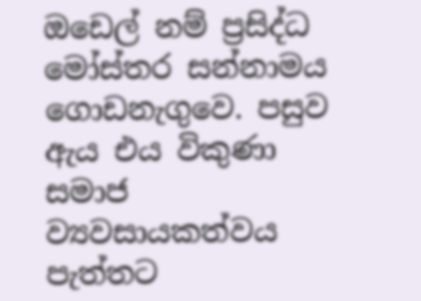ඔඩෙල් නම් ප්‍රසිද්ධ මෝස්තර සන්නාමය ගොඩනැගුවෙ. පසුව ඇය එය විකුණා සමාජ ව්‍යවසායකත්වය පැත්තට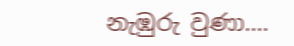නැඹුරු වුණා….